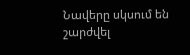Նավերը սկսում են շարժվել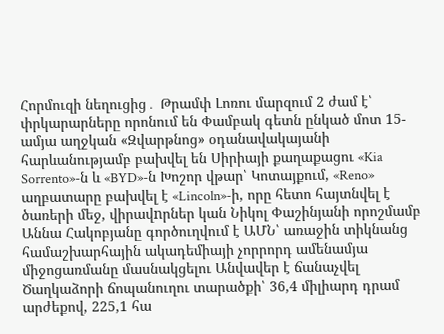Հորմուզի նեղուցից․ Թրամփ Լոռու մարզում 2 ժամ է՝ փրկարարները որոնում են Փամբակ գետն ընկած մոտ 15-ամյա աղջկան «Զվարթնոց» օդանավակայանի հարևանությամբ բախվել են Սիրիայի քաղաքացու «Kia Sorrento»-ն և «BYD»-ն Խոշոր վթար՝ Կոտայքում, «Reno» աղբատարը բախվել է «Lincoln»-ի, որը հետո հայտնվել է ծառերի մեջ, վիրավnրներ կան Նիկոլ Փաշինյանի որոշմամբ Աննա Հակոբյանը գործուղվում է ԱՄՆ՝ առաջին տիկնանց համաշխարհային ակադեմիայի չորրորդ ամենամյա միջոցառմանը մասնակցելու Անվավեր է ճանաչվել Ծաղկաձորի ճոպանուղու տարածքի՝ 36,4 միլիարդ դրամ արժեքով, 225,1 հա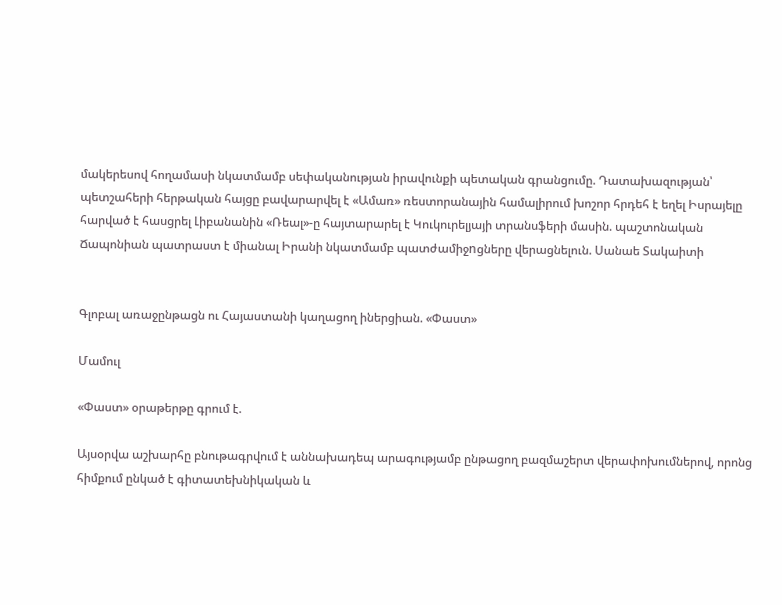մակերեսով հողամասի նկատմամբ սեփականության իրավունքի պետական գրանցումը. Դատախազության՝ պետշահերի հերթական հայցը բավարարվել է «Ամառ» ռեստորանային համալիրում խոշոր հրդեհ է եղել Իսրայելը հարված է հասցրել Լիբանանին «Ռեալ»-ը հայտարարել է Կուկուրելյայի տրանսֆերի մասին. պաշտոնական Ճապոնիան պատրաստ է միանալ Իրանի նկատմամբ պատժամիջnցները վերացնելուն. Սանաե Տակաիտի


Գլոբալ առաջընթացն ու Հայաստանի կաղացող իներցիան. «Փաստ»

Մամուլ

«Փաստ» օրաթերթը գրում է.

Այսօրվա աշխարհը բնութագրվում է աննախադեպ արագությամբ ընթացող բազմաշերտ վերափոխումներով, որոնց հիմքում ընկած է գիտատեխնիկական և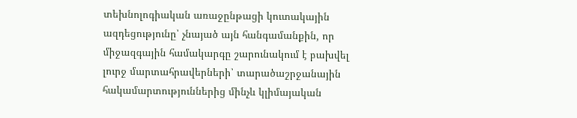տեխնոլոգիական առաջընթացի կուտակային ազդեցությունը՝ չնայած այն հանգամանքին, որ միջազգային համակարգը շարունակում է բախվել լուրջ մարտահրավերների՝ տարածաշրջանային հակամարտություններից մինչև կլիմայական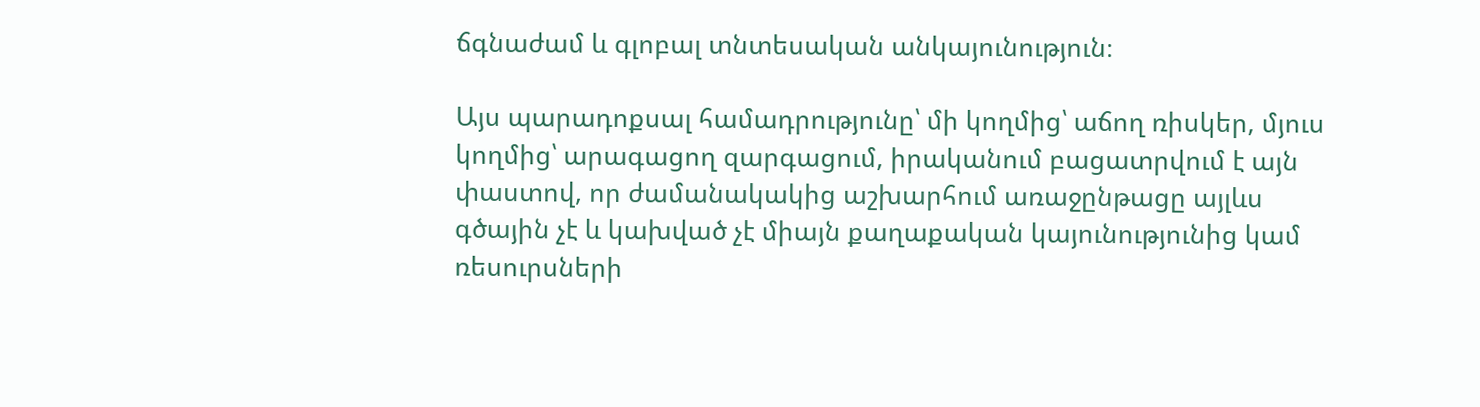ճգնաժամ և գլոբալ տնտեսական անկայունություն։

Այս պարադոքսալ համադրությունը՝ մի կողմից՝ աճող ռիսկեր, մյուս կողմից՝ արագացող զարգացում, իրականում բացատրվում է այն փաստով, որ ժամանակակից աշխարհում առաջընթացը այլևս գծային չէ և կախված չէ միայն քաղաքական կայունությունից կամ ռեսուրսների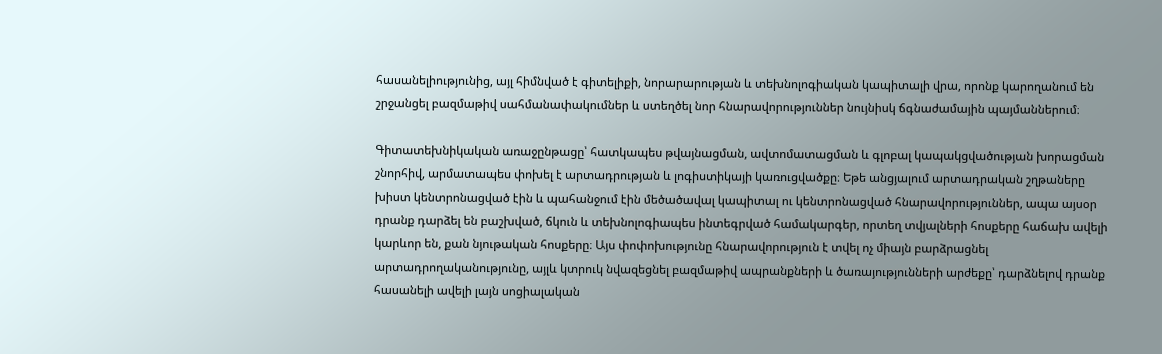հասանելիությունից, այլ հիմնված է գիտելիքի, նորարարության և տեխնոլոգիական կապիտալի վրա, որոնք կարողանում են շրջանցել բազմաթիվ սահմանափակումներ և ստեղծել նոր հնարավորություններ նույնիսկ ճգնաժամային պայմաններում։

Գիտատեխնիկական առաջընթացը՝ հատկապես թվայնացման, ավտոմատացման և գլոբալ կապակցվածության խորացման շնորհիվ, արմատապես փոխել է արտադրության և լոգիստիկայի կառուցվածքը։ Եթե անցյալում արտադրական շղթաները խիստ կենտրոնացված էին և պահանջում էին մեծածավալ կապիտալ ու կենտրոնացված հնարավորություններ, ապա այսօր դրանք դարձել են բաշխված, ճկուն և տեխնոլոգիապես ինտեգրված համակարգեր, որտեղ տվյալների հոսքերը հաճախ ավելի կարևոր են, քան նյութական հոսքերը։ Այս փոփոխությունը հնարավորություն է տվել ոչ միայն բարձրացնել արտադրողականությունը, այլև կտրուկ նվազեցնել բազմաթիվ ապրանքների և ծառայությունների արժեքը՝ դարձնելով դրանք հասանելի ավելի լայն սոցիալական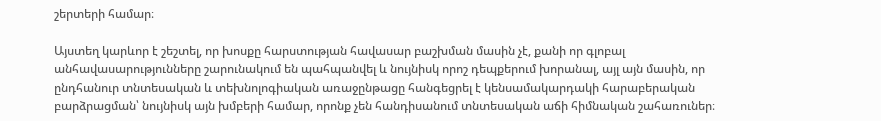շերտերի համար։

Այստեղ կարևոր է շեշտել, որ խոսքը հարստության հավասար բաշխման մասին չէ, քանի որ գլոբալ անհավասարությունները շարունակում են պահպանվել և նույնիսկ որոշ դեպքերում խորանալ, այլ այն մասին, որ ընդհանուր տնտեսական և տեխնոլոգիական առաջընթացը հանգեցրել է կենսամակարդակի հարաբերական բարձրացման՝ նույնիսկ այն խմբերի համար, որոնք չեն հանդիսանում տնտեսական աճի հիմնական շահառուներ։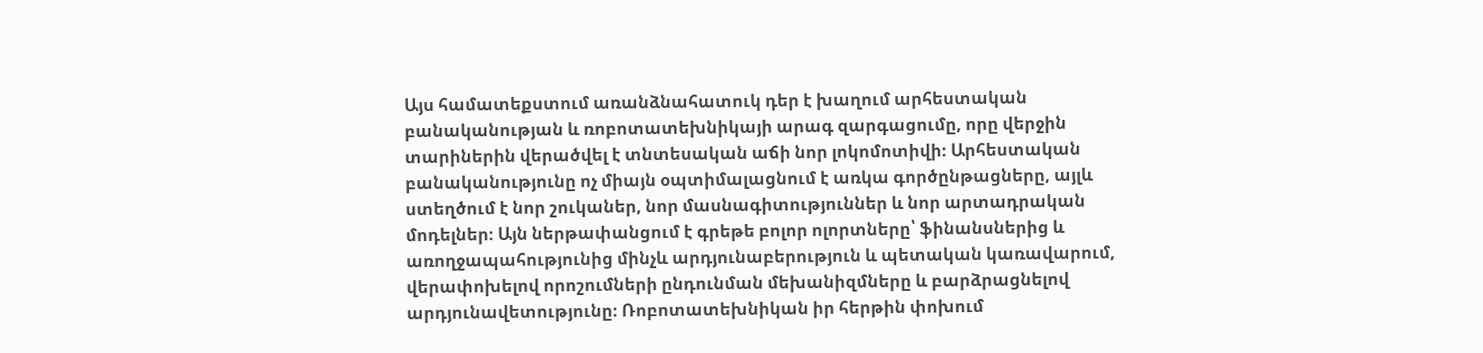Այս համատեքստում առանձնահատուկ դեր է խաղում արհեստական բանականության և ռոբոտատեխնիկայի արագ զարգացումը, որը վերջին տարիներին վերածվել է տնտեսական աճի նոր լոկոմոտիվի։ Արհեստական բանականությունը ոչ միայն օպտիմալացնում է առկա գործընթացները, այլև ստեղծում է նոր շուկաներ, նոր մասնագիտություններ և նոր արտադրական մոդելներ։ Այն ներթափանցում է գրեթե բոլոր ոլորտները՝ ֆինանսներից և առողջապահությունից մինչև արդյունաբերություն և պետական կառավարում, վերափոխելով որոշումների ընդունման մեխանիզմները և բարձրացնելով արդյունավետությունը։ Ռոբոտատեխնիկան իր հերթին փոխում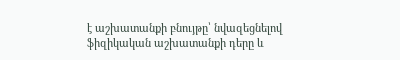է աշխատանքի բնույթը՝ նվազեցնելով ֆիզիկական աշխատանքի դերը և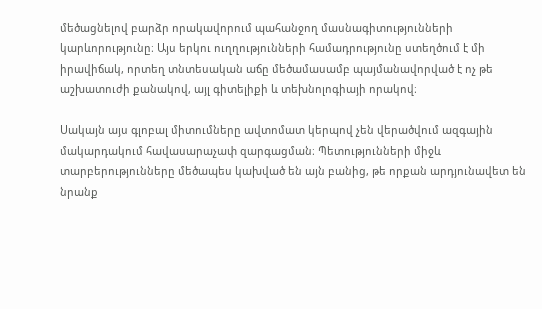մեծացնելով բարձր որակավորում պահանջող մասնագիտությունների կարևորությունը։ Այս երկու ուղղությունների համադրությունը ստեղծում է մի իրավիճակ, որտեղ տնտեսական աճը մեծամասամբ պայմանավորված է ոչ թե աշխատուժի քանակով, այլ գիտելիքի և տեխնոլոգիայի որակով։

Սակայն այս գլոբալ միտումները ավտոմատ կերպով չեն վերածվում ազգային մակարդակում հավասարաչափ զարգացման։ Պետությունների միջև տարբերությունները մեծապես կախված են այն բանից, թե որքան արդյունավետ են նրանք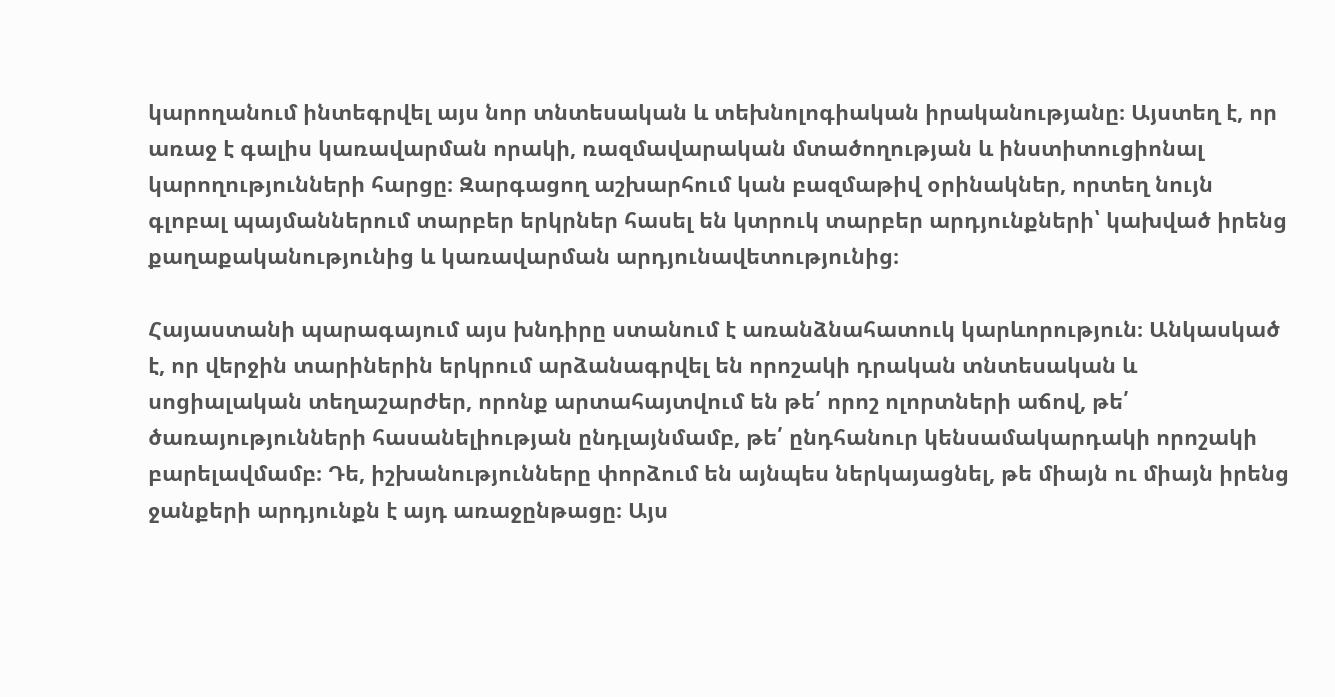կարողանում ինտեգրվել այս նոր տնտեսական և տեխնոլոգիական իրականությանը։ Այստեղ է, որ առաջ է գալիս կառավարման որակի, ռազմավարական մտածողության և ինստիտուցիոնալ կարողությունների հարցը։ Զարգացող աշխարհում կան բազմաթիվ օրինակներ, որտեղ նույն գլոբալ պայմաններում տարբեր երկրներ հասել են կտրուկ տարբեր արդյունքների՝ կախված իրենց քաղաքականությունից և կառավարման արդյունավետությունից։

Հայաստանի պարագայում այս խնդիրը ստանում է առանձնահատուկ կարևորություն։ Անկասկած է, որ վերջին տարիներին երկրում արձանագրվել են որոշակի դրական տնտեսական և սոցիալական տեղաշարժեր, որոնք արտահայտվում են թե՛ որոշ ոլորտների աճով, թե՛ ծառայությունների հասանելիության ընդլայնմամբ, թե՛ ընդհանուր կենսամակարդակի որոշակի բարելավմամբ։ Դե, իշխանությունները փորձում են այնպես ներկայացնել, թե միայն ու միայն իրենց ջանքերի արդյունքն է այդ առաջընթացը։ Այս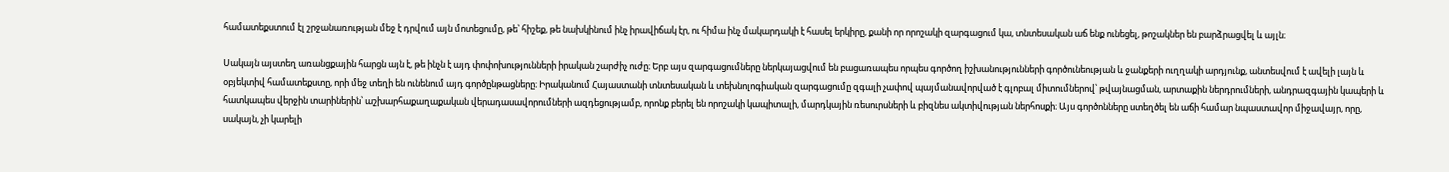համատեքստում էլ շրջանառության մեջ է դրվում այն մոտեցումը, թե՝ հիշեք, թե նախկինում ինչ իրավիճակ էր, ու հիմա ինչ մակարդակի է հասել երկիրը, քանի որ որոշակի զարգացում կա, տնտեսական աճ ենք ունեցել, թոշակներ են բարձրացվել և այլն։

Սակայն այստեղ առանցքային հարցն այն է, թե ինչն է այդ փոփոխությունների իրական շարժիչ ուժը։ Երբ այս զարգացումները ներկայացվում են բացառապես որպես գործող իշխանությունների գործունեության և ջանքերի ուղղակի արդյունք, անտեսվում է ավելի լայն և օբյեկտիվ համատեքստը, որի մեջ տեղի են ունենում այդ գործընթացները։ Իրականում Հայաստանի տնտեսական և տեխնոլոգիական զարգացումը զգալի չափով պայմանավորված է գլոբալ միտումներով՝ թվայնացման, արտաքին ներդրումների, անդրազգային կապերի և հատկապես վերջին տարիներին՝ աշխարհաքաղաքական վերադասավորումների ազդեցությամբ, որոնք բերել են որոշակի կապիտալի, մարդկային ռեսուրսների և բիզնես ակտիվության ներհոսքի։ Այս գործոնները ստեղծել են աճի համար նպաստավոր միջավայր, որը, սակայն, չի կարելի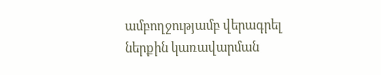ամբողջությամբ վերագրել ներքին կառավարման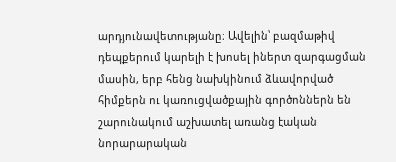արդյունավետությանը։ Ավելին՝ բազմաթիվ դեպքերում կարելի է խոսել իներտ զարգացման մասին, երբ հենց նախկինում ձևավորված հիմքերն ու կառուցվածքային գործոններն են շարունակում աշխատել առանց էական նորարարական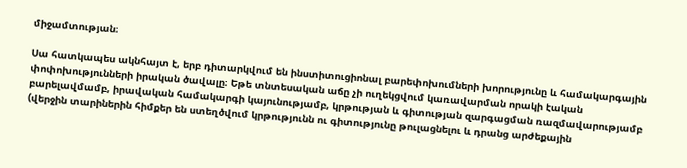միջամտության։

Սա հատկապես ակնհայտ է, երբ դիտարկվում են ինստիտուցիոնալ բարեփոխումների խորությունը և համակարգային փոփոխությունների իրական ծավալը։ Եթե տնտեսական աճը չի ուղեկցվում կառավարման որակի էական բարելավմամբ, իրավական համակարգի կայունությամբ, կրթության և գիտության զարգացման ռազմավարությամբ (վերջին տարիներին հիմքեր են ստեղծվում կրթությունն ու գիտությունը թուլացնելու և դրանց արժեքային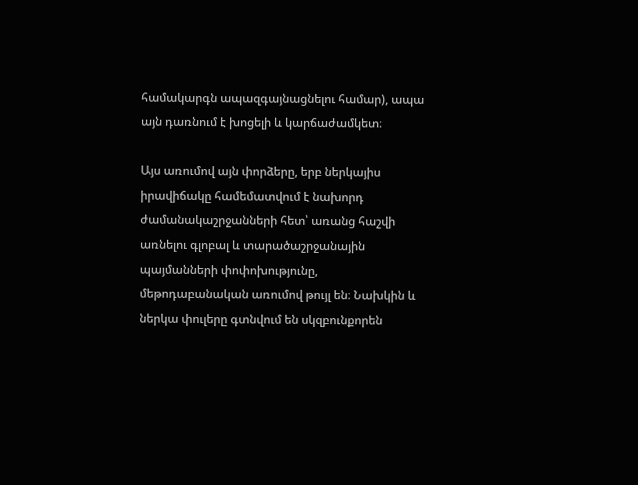համակարգն ապազգայնացնելու համար), ապա այն դառնում է խոցելի և կարճաժամկետ։

Այս առումով այն փորձերը, երբ ներկայիս իրավիճակը համեմատվում է նախորդ ժամանակաշրջանների հետ՝ առանց հաշվի առնելու գլոբալ և տարածաշրջանային պայմանների փոփոխությունը, մեթոդաբանական առումով թույլ են։ Նախկին և ներկա փուլերը գտնվում են սկզբունքորեն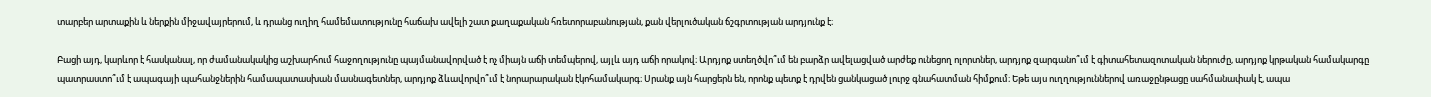տարբեր արտաքին և ներքին միջավայրերում, և դրանց ուղիղ համեմատությունը հաճախ ավելի շատ քաղաքական հռետորաբանության, քան վերլուծական ճշգրտության արդյունք է։

Բացի այդ, կարևոր է հասկանալ, որ ժամանակակից աշխարհում հաջողությունը պայմանավորված է ոչ միայն աճի տեմպերով, այլև այդ աճի որակով։ Արդյոք ստեղծվո՞ւմ են բարձր ավելացված արժեք ունեցող ոլորտներ, արդյոք զարգանո՞ւմ է գիտահետազոտական ներուժը, արդյոք կրթական համակարգը պատրաստո՞ւմ է ապագայի պահանջներին համապատասխան մասնագետներ, արդյոք ձևավորվո՞ւմ է նորարարական էկոհամակարգ։ Սրանք այն հարցերն են, որոնք պետք է դրվեն ցանկացած լուրջ գնահատման հիմքում։ Եթե այս ուղղություններով առաջընթացը սահմանափակ է, ապա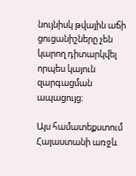նույնիսկ թվային աճի ցուցանիշները չեն կարող դիտարկվել որպես կայուն զարգացման ապացույց։

Այս համատեքստում Հայաստանի առջև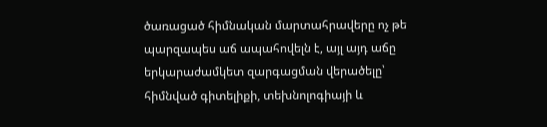ծառացած հիմնական մարտահրավերը ոչ թե պարզապես աճ ապահովելն է, այլ այդ աճը երկարաժամկետ զարգացման վերածելը՝ հիմնված գիտելիքի, տեխնոլոգիայի և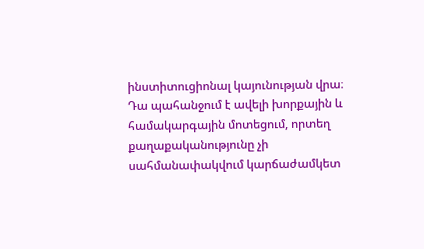ինստիտուցիոնալ կայունության վրա։ Դա պահանջում է ավելի խորքային և համակարգային մոտեցում, որտեղ քաղաքականությունը չի սահմանափակվում կարճաժամկետ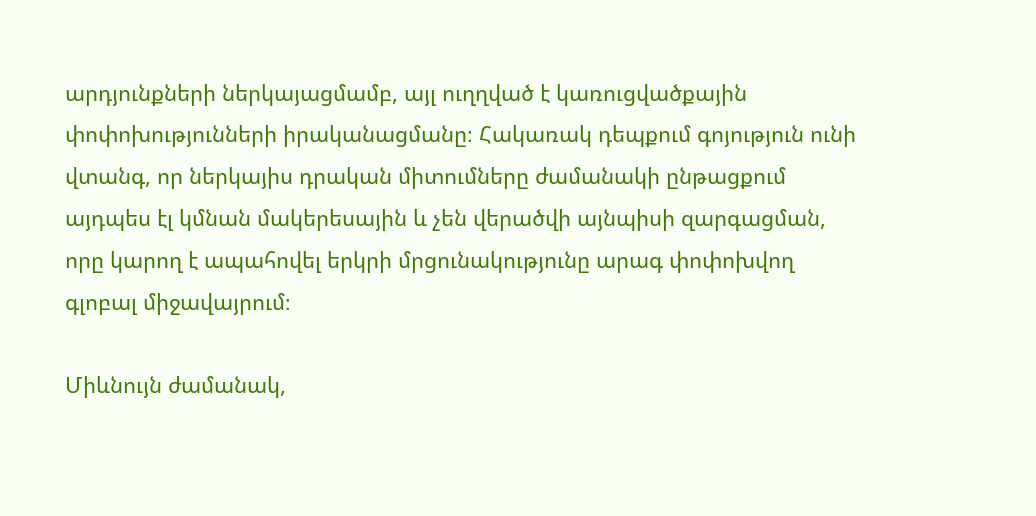արդյունքների ներկայացմամբ, այլ ուղղված է կառուցվածքային փոփոխությունների իրականացմանը։ Հակառակ դեպքում գոյություն ունի վտանգ, որ ներկայիս դրական միտումները ժամանակի ընթացքում այդպես էլ կմնան մակերեսային և չեն վերածվի այնպիսի զարգացման, որը կարող է ապահովել երկրի մրցունակությունը արագ փոփոխվող գլոբալ միջավայրում։

Միևնույն ժամանակ,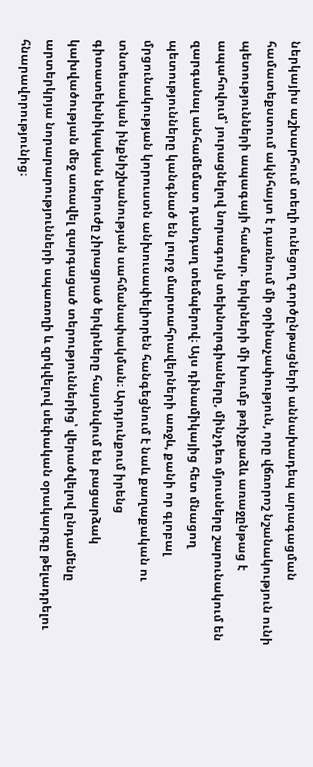ներկայիս աշխարհում տեղի ունեցող գործընթացների աննախադեպ արագացման համատեքստում ակնհայտ է դառնում մի օրինաչափություն, որը վճռորոշ նշանակություն ունի պետությունների ապագայի համար. երկրների մի խումբ թռիչքաձև առաջընթաց է ապահովում՝ յուրացնելով նորագույն տեխնոլոգիաները, մինչդեռ մյուսները շարունակում են զարգանալ անհամեմատ դանդաղ տեմպերով։ Այս դինամիկայից հետ մնացող պետությունները կանգնած են լուրջ մարտահրավերների առջև, քանի որ գլոբալ մրցունակության կորուստն անխուսափելիորեն հանգեցնում է նաև քաղաքական ու տնտեսական ինքնիշխանության սահմանափակման։ Արդյունքում իրենց գիտատեխնիկական ներուժը չիրացրած երկրները հայտնվում են բացարձակ կախվածության մեջ առավել զարգացած տերություններից՝ վերածվելով ընդամենը արտերկրյա նորարարությունների սպառողի և զրկվելով սեփական օրակարգը թելադրելու հնարավորությունից։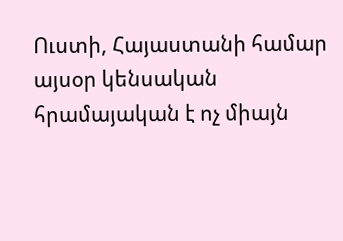Ուստի, Հայաստանի համար այսօր կենսական հրամայական է ոչ միայն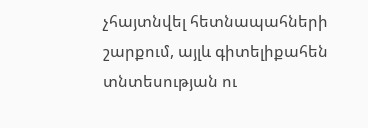չհայտնվել հետնապահների շարքում, այլև գիտելիքահեն տնտեսության ու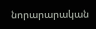նորարարական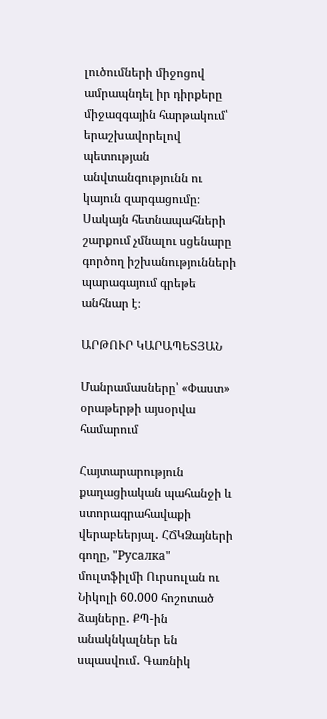լուծումների միջոցով ամրապնդել իր դիրքերը միջազգային հարթակում՝ երաշխավորելով պետության անվտանգությունն ու կայուն զարգացումը։ Սակայն հետնապահների շարքում չմնալու սցենարը գործող իշխանությունների պարագայում գրեթե անհնար է։

ԱՐԹՈՒՐ ԿԱՐԱՊԵՏՅԱՆ

Մանրամասները՝ «Փաստ» օրաթերթի այսօրվա համարում

Հայտարարություն քաղացիական պահանջի և ստորագրահավաքի վերաբեերյալ․ ՀՃԿՁայների գողը, "Русалка" մուլտֆիլմի Ուրսուլան ու Նիկոլի 60.000 հոշոտած ձայները․ ՔՊ-ին անակնկալներ են սպասվում․ Գառնիկ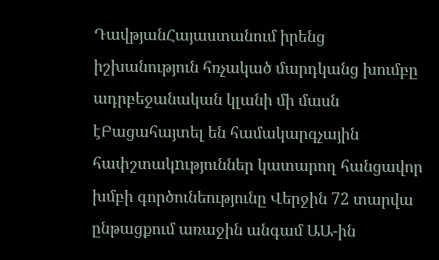ԴավթյանՀայաստանում իրենց իշխանություն հռչակած մարդկանց խումբը ադրբեջանական կլանի մի մասն էԲացահայտել են համակարգչային հափշտակnւթյուններ կատարող հանցավոր խմբի գործունեությունը Վերջին 72 տարվա ընթացքում առաջին անգամ ԱԱ-ին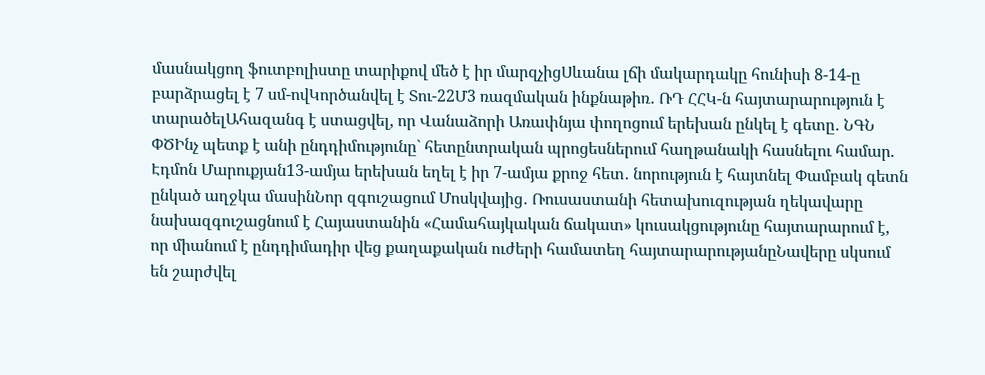մասնակցող ֆուտբոլիստը տարիքով մեծ է իր մարզչիցՍևանա լճի մակարդակը հունիսի 8-14-ը բարձրացել է 7 սմ-ովԿործանվել է Տու-22Մ3 ռազմական ինքնաթիռ․ ՌԴ ՀՀԿ-ն հայտարարություն է տարածելԱհազանգ է ստացվել, որ Վանաձորի Առափնյա փողոցում երեխան ընկել է գետը․ ՆԳՆ ՓԾԻնչ պետք է անի ընդդիմությունը` հետընտրական պրոցեսներում հաղթանակի հասնելու համար. Էդմոն Մարուքյան13-ամյա երեխան եղել է իր 7-ամյա քրոջ հետ․ նորություն է հայտնել Փամբակ գետն ընկած աղջկա մասինՆոր զգուշացում Մոսկվայից․ Ռուսաստանի հետախուզության ղեկավարը նախազգուշացնում է Հայաստանին «Համահայկական ճակատ» կուսակցությունը հայտարարում է, որ միանում է ընդդիմադիր վեց քաղաքական ուժերի համատեղ հայտարարությանըՆավերը սկսում են շարժվել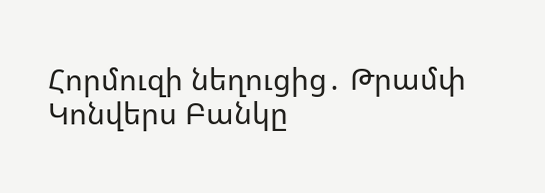Հորմուզի նեղուցից․ Թրամփ Կոնվերս Բանկը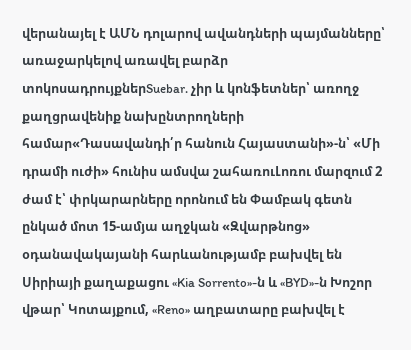վերանայել է ԱՄՆ դոլարով ավանդների պայմանները՝ առաջարկելով առավել բարձր տոկոսադրույքներSuebar. չիր և կոնֆետներ՝ առողջ քաղցրավենիք նախընտրողների համար«Դասավանդի՛ր հանուն Հայաստանի»-ն՝ «Մի դրամի ուժի» հունիս ամսվա շահառուԼոռու մարզում 2 ժամ է՝ փրկարարները որոնում են Փամբակ գետն ընկած մոտ 15-ամյա աղջկան «Զվարթնոց» օդանավակայանի հարևանությամբ բախվել են Սիրիայի քաղաքացու «Kia Sorrento»-ն և «BYD»-ն Խոշոր վթար՝ Կոտայքում, «Reno» աղբատարը բախվել է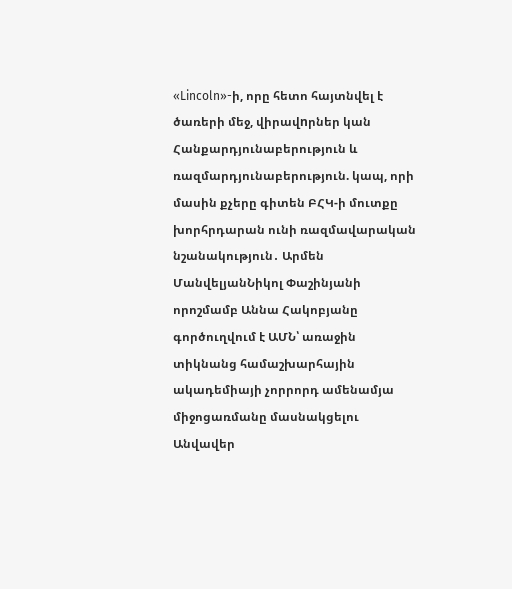«Lincoln»-ի, որը հետո հայտնվել է ծառերի մեջ, վիրավnրներ կան Հանքարդյունաբերություն և ռազմարդյունաբերություն. կապ, որի մասին քչերը գիտեն ԲՀԿ-ի մուտքը խորհրդարան ունի ռազմավարական նշանակություն․ Արմեն ՄանվելյանՆիկոլ Փաշինյանի որոշմամբ Աննա Հակոբյանը գործուղվում է ԱՄՆ՝ առաջին տիկնանց համաշխարհային ակադեմիայի չորրորդ ամենամյա միջոցառմանը մասնակցելու Անվավեր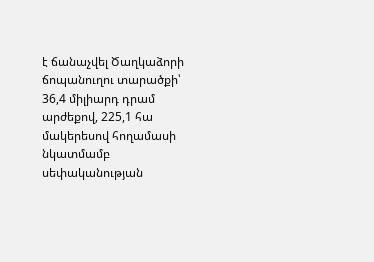է ճանաչվել Ծաղկաձորի ճոպանուղու տարածքի՝ 36,4 միլիարդ դրամ արժեքով, 225,1 հա մակերեսով հողամասի նկատմամբ սեփականության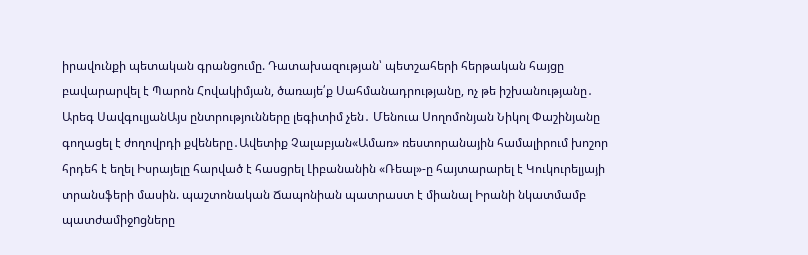իրավունքի պետական գրանցումը. Դատախազության՝ պետշահերի հերթական հայցը բավարարվել է Պարոն Հովակիմյան, ծառայե՛ք Սահմանադրությանը, ոչ թե իշխանությանը․ Արեգ ՍավգուլյանԱյս ընտրությունները լեգիտիմ չեն․ Մենուա Սողոմոնյան Նիկոլ Փաշինյանը գողացել է ժողովրդի քվեները․Ավետիք Չալաբյան«Ամառ» ռեստորանային համալիրում խոշոր հրդեհ է եղել Իսրայելը հարված է հասցրել Լիբանանին «Ռեալ»-ը հայտարարել է Կուկուրելյայի տրանսֆերի մասին. պաշտոնական Ճապոնիան պատրաստ է միանալ Իրանի նկատմամբ պատժամիջnցները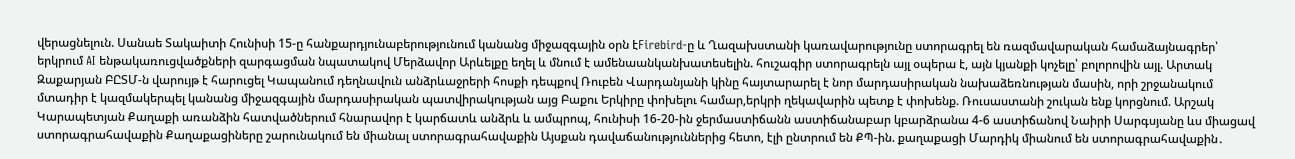վերացնելուն. Սանաե Տակաիտի Հունիսի 15-ը հանքարդյունաբերությունում կանանց միջազգային օրն էFirebird-ը և Ղազախստանի կառավարությունը ստորագրել են ռազմավարական համաձայնագրեր՝ երկրում AI ենթակառուցվածքների զարգացման նպատակով Մերձավոր Արևելքը եղել և մնում է ամենաանկանխատեսելին. հուշագիր ստորագրելն այլ օպերա է, այն կյանքի կոչելը՝ բոլորովին այլ. Արտակ Զաքարյան ԲԸՏՄ-ն վարույթ է հարուցել Կապանում դեղնավուն անձրևաջրերի հոսքի դեպքով Ռուբեն Վարդանյանի կինը հայտարարել է նոր մարդասիրական նախաձեռնության մասին, որի շրջանակում մտադիր է կազմակերպել կանանց միջազգային մարդասիրական պատվիրակության այց Բաքու Երկիրը փոխելու համար,երկրի ղեկավարին պետք է փոխենք. Ռուսաստանի շուկան ենք կորցնում. Արշակ Կարապետյան Քաղաքի առանձին հատվածներում հնարավոր է կարճատև անձրև և ամպրոպ, հունիսի 16-20-ին ջերմաստիճանն աստիճանաբար կբարձրանա 4-6 աստիճանով Նաիրի Սարգսյանը ևս միացավ ստորագրահավաքին Քաղաքացիները շարունակում են միանալ ստորագրահավաքին Այսքան դավաճանություններից հետո, էլի ընտրում են ՔՊ-ին. քաղաքացի Մարդիկ միանում են ստորագրահավաքին․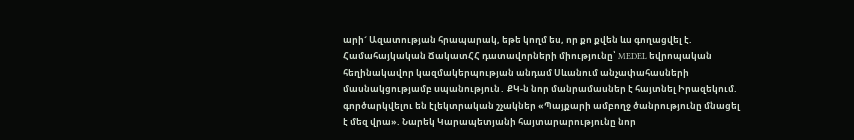արի´ Ազատության հրապարակ, եթե կողմ ես, որ քո քվեն ևս գողացվել է. Համահայկական ՃակատՀՀ դատավորների միությունը՝ MEDEL եվրոպական հեղինակավոր կազմակերպության անդամ Սևանում անչափահասների մասնակցությամբ uպանություն․ ՔԿ-ն նոր մանրամասներ է հայտնել Իրազեկում. գործարկվելու են էլեկտրական շչակներ «Պայքարի ամբողջ ծանրությունը մնացել է մեզ վրա». Նարեկ Կարապետյանի հայտարարությունը նոր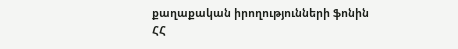քաղաքական իրողությունների ֆոնին ՀՀ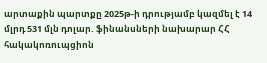արտաքին պարտքը 2025թ-ի դրությամբ կազմել է 14 մլրդ 531 մլն դոլար. ֆինանսների նախարար ՀՀ հակակոռուպցիոն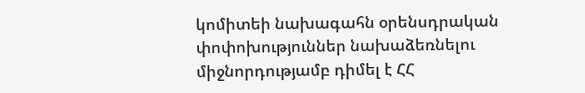կոմիտեի նախագահն օրենսդրական փոփոխություններ նախաձեռնելու միջնորդությամբ դիմել է ՀՀ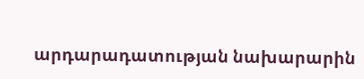արդարադատության նախարարին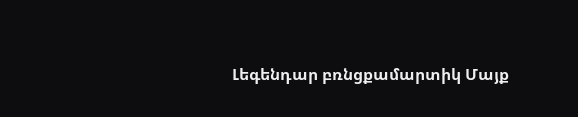Լեգենդար բռնցքամարտիկ Մայք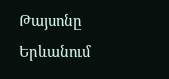Թայսոնը Երևանում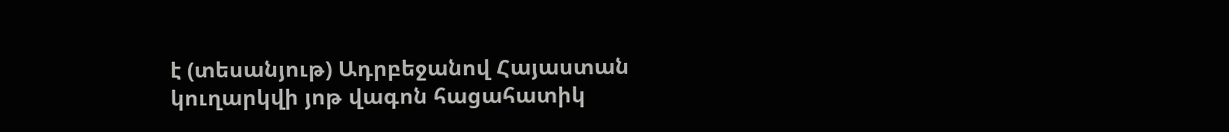է (տեսանյութ) Ադրբեջանով Հայաստան կուղարկվի յոթ վագոն հացահատիկ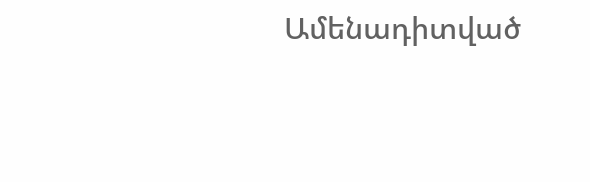Ամենադիտված